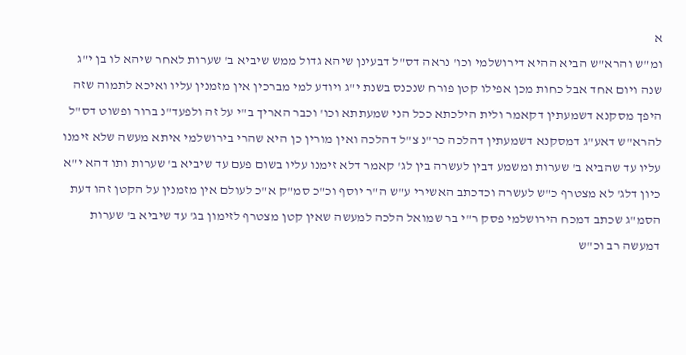א
ומ"ש והרא"ש הביא ההיא דירושלמי וכו' נראה דס"ל דבעינן שיהא גדול ממש שיביא ב' שערות לאחר שיהא לו בן י"ג שנה ויום אחד אבל כחות מכן אפילו קטן פורח שנכנס בשנת י"ג ויודע למי מברכין אין מזמנין עליו ואיכא לתמוה שזה היפך מסקנא דשמעתין דקאמר ולית הילכתא ככל הני שמעתתא וכו' וכבר האריך ב"י על זה ולפעד"נ ברור ופשוט דס"ל להרא"ש דאע"ג דמסקנא דשמעתין דהלכה כר"נ צ"ל דהלכה ואין מורין כן היא שהרי בירושלמי איתא מעשה שלא זימנו עליו עד שהביא ב' שערות ומשמע דבין לעשרה בין לג' קאמר דלא זימנו עליו בשום פעם עד שיביא ב' שערות ותו דהא י"א כיון דלג' לא מצטרף כ"ש לעשרה וכדכתב האשירי ע"ש ה"ר יוסף וכ"כ סמ"ק א"כ לעולם אין מזמנין על הקטן זהו דעת הסמ"ג שכתב דמכח הירושלמי פסק ר"י בר שמואל הלכה למעשה שאין קטן מצטרף לזימון בג' עד שיביא ב' שערות דמעשה רב וכ"ש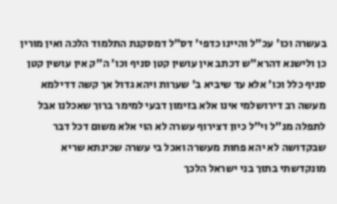בעשרה וכו' עכ"ל והיינו כדפי' דס"ל דמסקנת התלמוד הלכה ואין מורין כן ולישנא דהרא"ש דכתב אין עושין קטן סניף וכו' ה"ק אין עושין קטן סניף כלל וכו' אלא עד שיביא ב' שערות ויהא גדול אך קשה דדילמא מעשה רב דירושלמי אינו אלא בזימון דבעי למימר ברוך שאכלנו אבל לתפלה מנ"ל וי"ל כיון דצירוף עשרה לא הוי אלא משום דכל דבר שבקדושה לא יהא פחות מעשרה ואכל בי עשרה שכינתא שריא מונקדשתי בתוך בני ישראל הלכך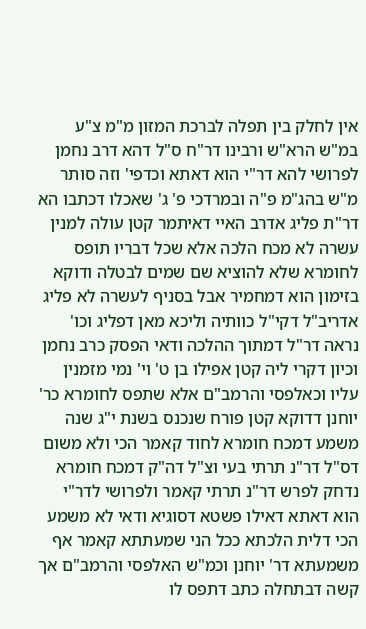אין לחלק בין תפלה לברכת המזון מ"מ צ"ע במ"ש הרא"ש ורבינו דר"ח ס"ל דהא דרב נחמן לפרושי להא דר"י הוא דאתא וכדפי' וזה סותר מ"ש בהג"מ פ"ה ובמרדכי פ' ג' שאכלו דכתבו הא דר"ת פליג אדרב האיי דאיתמר קטן עולה למנין עשרה לא מכח הלכה אלא שכל דבריו תופס לחומרא שלא להוציא שם שמים לבטלה ודוקא בזימון הוא דמחמיר אבל בסניף לעשרה לא פליג אדריב"ל דקי"ל כוותיה וליכא מאן דפליג וכו' נראה דר"ל דמתוך ההלכה ודאי הפסק כרב נחמן וכיון דקרי ליה קטן אפילו בן ט' וי' נמי מזמנין עליו וכאלפסי והרמב"ם אלא שתפס לחומרא כר' יוחנן דדוקא קטן פורח שנכנס בשנת י"ג שנה משמע דמכח חומרא לחוד קאמר הכי ולא משום דס"ל דר"נ תרתי בעי וצ"ל דה"ק דמכח חומרא נדחק לפרש דר"נ תרתי קאמר ולפרושי לדר"י הוא דאתא דאילו פשטא דסוגיא ודאי לא משמע הכי דלית הלכתא ככל הני שמעתתא קאמר אף משמעתא דר' יוחנן וכמ"ש האלפסי והרמב"ם אך קשה דבתחלה כתב דתפס לו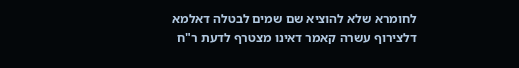לחומרא שלא להוציא שם שמים לבטלה דאלמא דלצירוף עשרה קאמר דאינו מצטרף לדעת ר"ח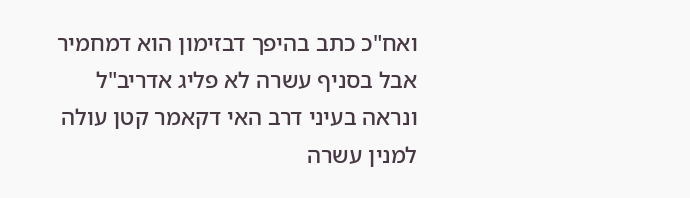ואח"כ כתב בהיפך דבזימון הוא דמחמיר אבל בסניף עשרה לא פליג אדריב"ל ונראה בעיני דרב האי דקאמר קטן עולה למנין עשרה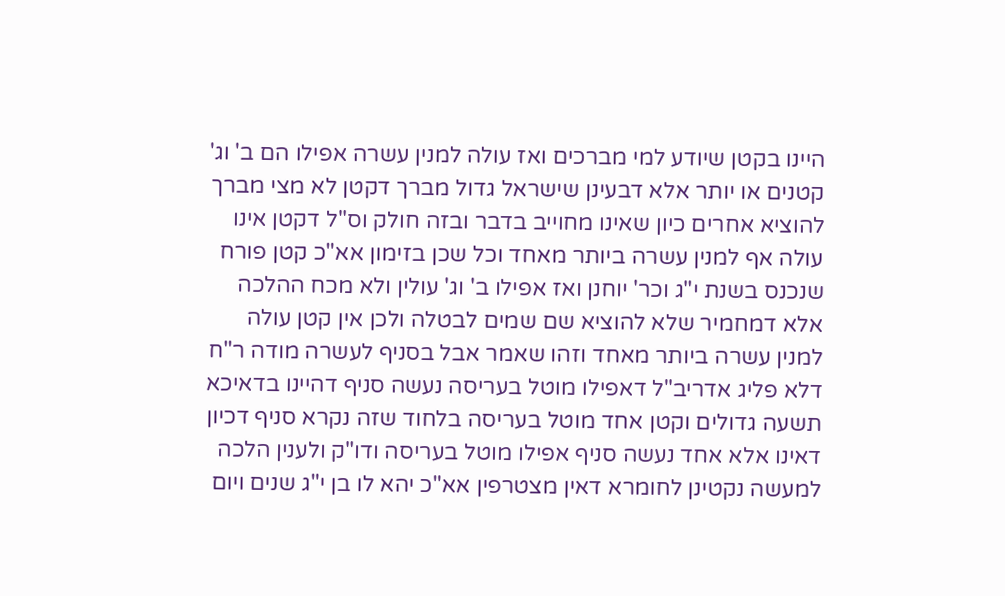היינו בקטן שיודע למי מברכים ואז עולה למנין עשרה אפילו הם ב' וג' קטנים או יותר אלא דבעינן שישראל גדול מברך דקטן לא מצי מברך להוציא אחרים כיון שאינו מחוייב בדבר ובזה חולק וס"ל דקטן אינו עולה אף למנין עשרה ביותר מאחד וכל שכן בזימון אא"כ קטן פורח שנכנס בשנת י"ג וכר' יוחנן ואז אפילו ב' וג' עולין ולא מכח ההלכה אלא דמחמיר שלא להוציא שם שמים לבטלה ולכן אין קטן עולה למנין עשרה ביותר מאחד וזהו שאמר אבל בסניף לעשרה מודה ר"ח דלא פליג אדריב"ל דאפילו מוטל בעריסה נעשה סניף דהיינו בדאיכא תשעה גדולים וקטן אחד מוטל בעריסה בלחוד שזה נקרא סניף דכיון דאינו אלא אחד נעשה סניף אפילו מוטל בעריסה ודו"ק ולענין הלכה למעשה נקטינן לחומרא דאין מצטרפין אא"כ יהא לו בן י"ג שנים ויום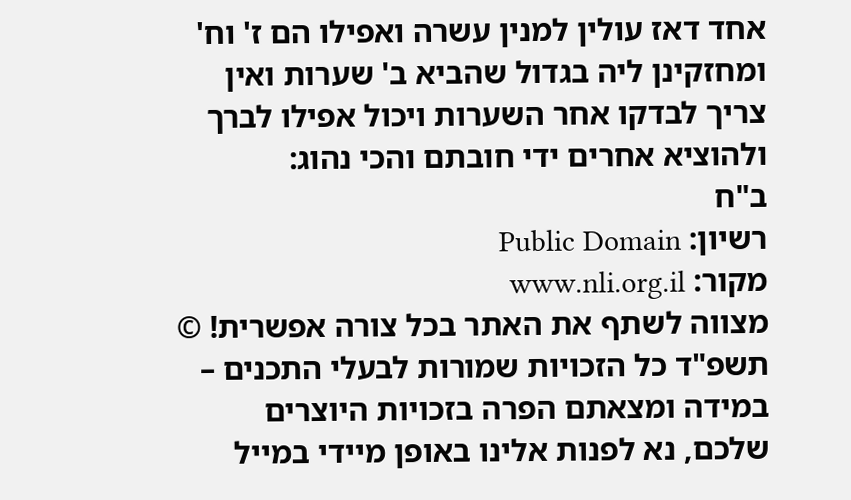אחד דאז עולין למנין עשרה ואפילו הם ז' וח' ומחזקינן ליה בגדול שהביא ב' שערות ואין צריך לבדקו אחר השערות ויכול אפילו לברך ולהוציא אחרים ידי חובתם והכי נהוג:
ב"ח
רשיון: Public Domain
מקור: www.nli.org.il
מצווה לשתף את האתר בכל צורה אפשרית! © תשפ"ד כל הזכויות שמורות לבעלי התכנים – במידה ומצאתם הפרה בזכויות היוצרים שלכם, נא לפנות אלינו באופן מיידי במייל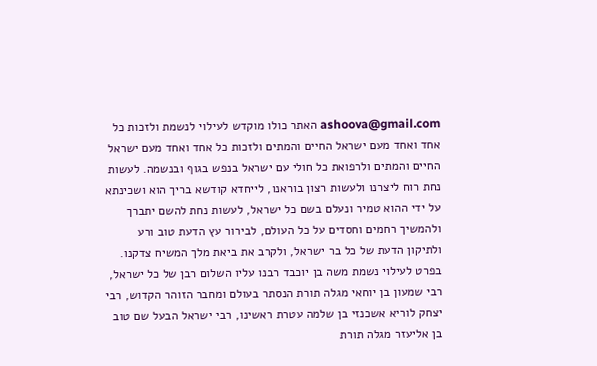ashoova@gmail.com האתר כולו מוקדש לעילוי לנשמת ולזכות כל אחד ואחד מעם ישראל החיים והמתים ולזכות כל אחד ואחד מעם ישראל החיים והמתים ולרפואת כל חולי עם ישראל בנפש בגוף ובנשמה. לעשות נחת רוח ליצרנו ולעשות רצון בוראנו, לייחדא קודשא בריך הוא ושכינתא על ידי ההוא טמיר ונעלם בשם כל ישראל, לעשות נחת להשם יתברך ולהמשיך רחמים וחסדים על כל העולם, לבירור עץ הדעת טוב ורע ולתיקון הדעת של כל בר ישראל, ולקרב את ביאת מלך המשיח צדקנו. בפרט לעילוי נשמת משה בן יוכבד רבנו עליו השלום רבן של כל ישראל, רבי שמעון בן יוחאי מגלה תורת הנסתר בעולם ומחבר הזוהר הקדוש, רבי יצחק לוריא אשכנזי בן שלמה עטרת ראשינו, רבי ישראל הבעל שם טוב בן אליעזר מגלה תורת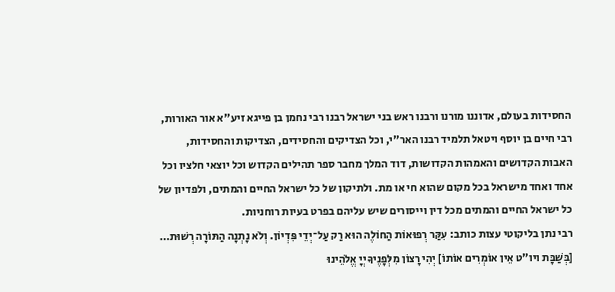החסידות בעולם, אדוננו מורנו ורבנו ראש בני ישראל רבנו רבי נחמן בן פייגא זיע"א אור האורות, רבי חיים בן יוסף ויטאל תלמיד רבנו האר"י, וכל הצדיקים והחסידים, הצדיקות והחסידות, האבות הקדושים והאמהות הקדושות, דוד המלך מחבר ספר תהילים הקדוש וכל יוצאי חלציו וכל אחד ואחד מישראל בכל מקום שהוא חי או מת. ולתיקון של כל ישראל החיים והמתים, ולפדיון של כל ישראל החיים והמתים מכל דין וייסורים שיש עליהם בפרט בעיות רוחניות.
רבי נתן בליקוטי עצות כותב: עִקַּר רְפוּאוֹת הַחוֹלֶה הוּא רַק עַל־יְדֵי פִּדְיוֹן. וְלֹא נָתְנָה הַתּוֹרָה רְשׁוּת…
[בְּשַׁבָּת ויו"ט אֵין אוֹמְרִים אוֹתוֹ] יְהִי רָצוֹן מִלְּפָנֶיךָ יְיָ אֱלֹהֵינוּ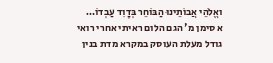ואֱלֹהֵי אֲבוֹתֵינוּ הַבּוֹחֵר בְּדָוִד עַבְדוֹ…
א סימן מ' הגם הלום ראיתי אחרי רואי גודל מעלת העוסק במקרא מדת בנין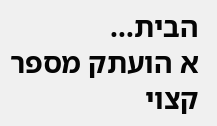הבית…
א הועתק מספר קצוי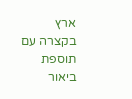ארץ בקצרה עם תוספת ביאור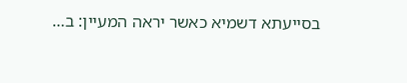בסייעתא דשמיא כאשר יראה המעיין: ב…